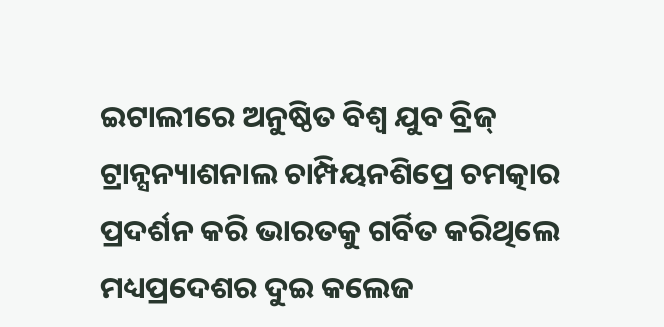ଇଟାଲୀରେ ଅନୁଷ୍ଠିତ ବିଶ୍ୱ ଯୁବ ବ୍ରିଜ୍ ଟ୍ରାନ୍ସନ୍ୟାଶନାଲ ଚାମ୍ପିୟନଶିପ୍ରେ ଚମତ୍କାର ପ୍ରଦର୍ଶନ କରି ଭାରତକୁ ଗର୍ବିତ କରିଥିଲେ ମଧ୍ୟପ୍ରଦେଶର ଦୁଇ କଲେଜ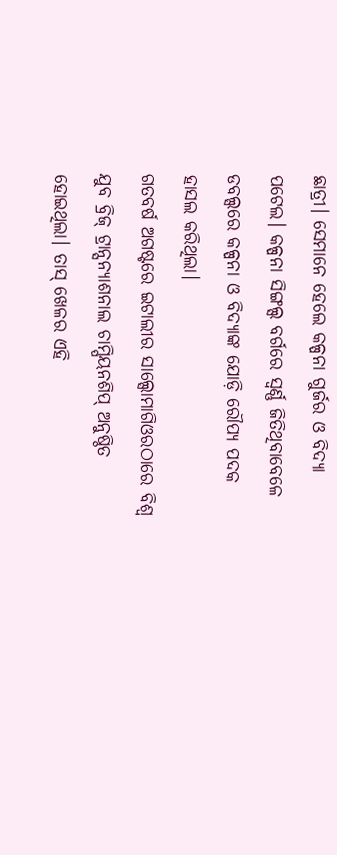ଛାତ୍ରୀ। ସେମାନେ ହେଲେ କଳ୍ପନା ଗୁର୍ଜର ଓ ବିଦ୍ୟା ପଟେଲ। କଳ୍ପନା ସିଙ୍ଗଲ୍ସ ବର୍ଗରେ ସ୍ବର୍ଣ୍ଣ ଜିତିଥିବାବେଳେ ଡବଲ୍ସରେ କଳ୍ପନା ଓ ବିଦ୍ୟାଙ୍କ ଯୋଡ଼ି ରୌପ୍ୟ ପଦକ ହାସଲ କରିଥିଲା।
ଗତବର୍ଷ ଅଗଷ୍ଟରେ ଇଟାଲୀର ସାଲ୍ସୋମାଗିଓରଠାରେ ବିଶ୍ୱ ଯୁବ ବ୍ରିଜ୍ ଟ୍ରାନ୍ସନ୍ୟାଶନାଲ ଚାମ୍ପିୟନଶିପ୍ ଅନୁଷ୍ଠିତ ହୋଇଥିଲା। ତାସ୍ ଖେଳର ଏହି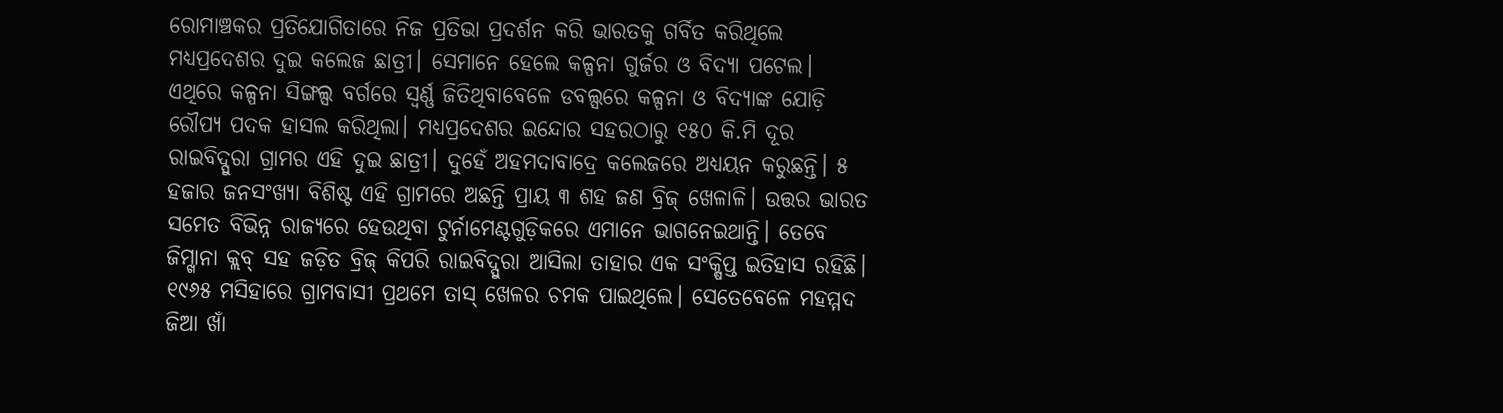ରୋମାଞ୍ଚକର ପ୍ରତିଯୋଗିତାରେ ନିଜ ପ୍ରତିଭା ପ୍ରଦର୍ଶନ କରି ଭାରତକୁ ଗର୍ବିତ କରିଥିଲେ ମଧ୍ୟପ୍ରଦେଶର ଦୁଇ କଲେଜ ଛାତ୍ରୀ। ସେମାନେ ହେଲେ କଳ୍ପନା ଗୁର୍ଜର ଓ ବିଦ୍ୟା ପଟେଲ। ଏଥିରେ କଳ୍ପନା ସିଙ୍ଗଲ୍ସ ବର୍ଗରେ ସ୍ବର୍ଣ୍ଣ ଜିତିଥିବାବେଳେ ଡବଲ୍ସରେ କଳ୍ପନା ଓ ବିଦ୍ୟାଙ୍କ ଯୋଡ଼ି ରୌପ୍ୟ ପଦକ ହାସଲ କରିଥିଲା। ମଧ୍ୟପ୍ରଦେଶର ଇନ୍ଦୋର ସହରଠାରୁ ୧୫୦ କି.ମି ଦୂର ରାଇବିଦ୍ପୁରା ଗ୍ରାମର ଏହି ଦୁଇ ଛାତ୍ରୀ। ଦୁହେଁ ଅହମଦାବାଦ୍ରେ କଲେଜରେ ଅଧ୍ୟୟନ କରୁଛନ୍ତି। ୫ ହଜାର ଜନସଂଖ୍ୟା ବିଶିଷ୍ଟ ଏହି ଗ୍ରାମରେ ଅଛନ୍ତି ପ୍ରାୟ ୩ ଶହ ଜଣ ବ୍ରିଜ୍ ଖେଳାଳି। ଉତ୍ତର ଭାରତ ସମେତ ବିଭିନ୍ନ ରାଜ୍ୟରେ ହେଉଥିବା ଟୁର୍ନାମେଣ୍ଟଗୁଡ଼ିକରେ ଏମାନେ ଭାଗନେଇଥାନ୍ତି। ତେବେ ଜିମ୍ଖାନା କ୍ଲବ୍ ସହ ଜଡ଼ିତ ବ୍ରିଜ୍ କିପରି ରାଇବିଦ୍ପୁରା ଆସିଲା ତାହାର ଏକ ସଂକ୍ଷିପ୍ତ ଇତିହାସ ରହିଛି।
୧୯୬୫ ମସିହାରେ ଗ୍ରାମବାସୀ ପ୍ରଥମେ ତାସ୍ ଖେଳର ଚମକ ପାଇଥିଲେ। ସେତେବେଳେ ମହମ୍ମଦ ଜିଆ ଖାଁ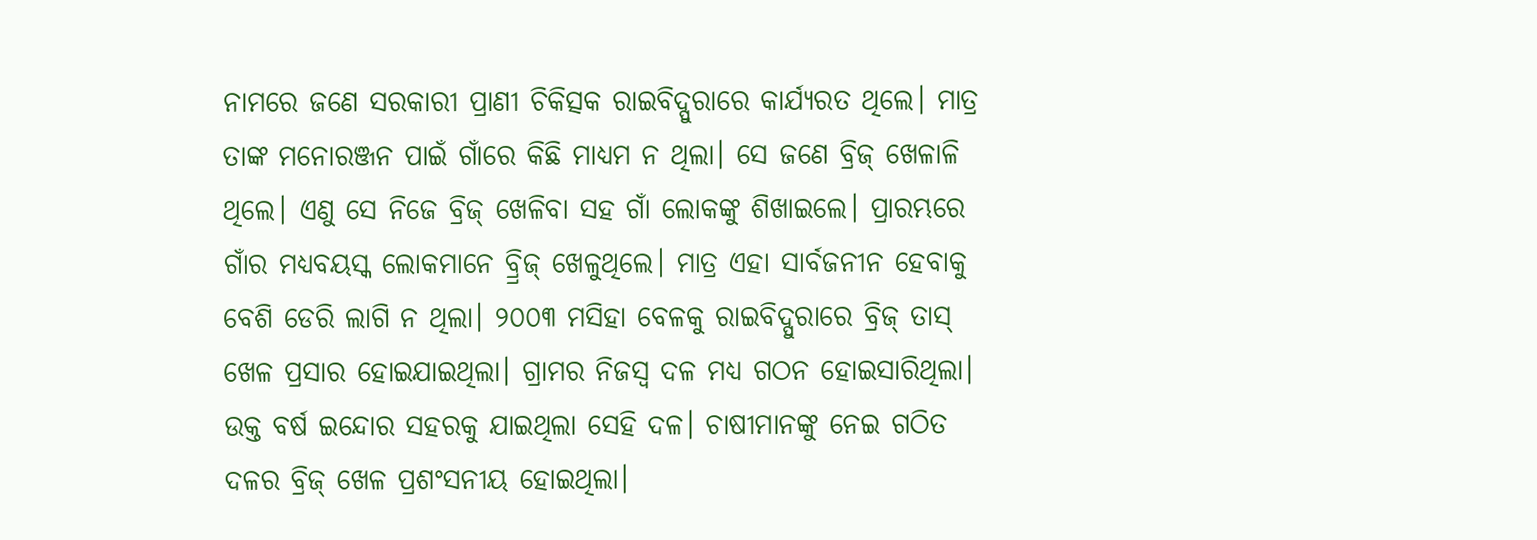ନାମରେ ଜଣେ ସରକାରୀ ପ୍ରାଣୀ ଚିକିତ୍ସକ ରାଇବିଦ୍ପୁରାରେ କାର୍ଯ୍ୟରତ ଥିଲେ। ମାତ୍ର ତାଙ୍କ ମନୋରଞ୍ଜନ ପାଇଁ ଗାଁରେ କିଛି ମାଧ୍ୟମ ନ ଥିଲା। ସେ ଜଣେ ବ୍ରିଜ୍ ଖେଳାଳି ଥିଲେ। ଏଣୁ ସେ ନିଜେ ବ୍ରିଜ୍ ଖେଳିବା ସହ ଗାଁ ଲୋକଙ୍କୁ ଶିଖାଇଲେ। ପ୍ରାରମ୍ଭରେ ଗାଁର ମଧ୍ୟବୟସ୍କ ଲୋକମାନେ ବ୍ର୍ରିଜ୍ ଖେଳୁଥିଲେ। ମାତ୍ର ଏହା ସାର୍ବଜନୀନ ହେବାକୁ ବେଶି ଡେରି ଲାଗି ନ ଥିଲା। ୨୦୦୩ ମସିହା ବେଳକୁ ରାଇବିଦ୍ପୁରାରେ ବ୍ରିଜ୍ ତାସ୍ ଖେଳ ପ୍ରସାର ହୋଇଯାଇଥିଲା। ଗ୍ରାମର ନିଜସ୍ବ ଦଳ ମଧ୍ୟ ଗଠନ ହୋଇସାରିଥିଲା। ଉକ୍ତ ବର୍ଷ ଇନ୍ଦୋର ସହରକୁ ଯାଇଥିଲା ସେହି ଦଳ। ଚାଷୀମାନଙ୍କୁ ନେଇ ଗଠିତ ଦଳର ବ୍ରିଜ୍ ଖେଳ ପ୍ରଶଂସନୀୟ ହୋଇଥିଲା।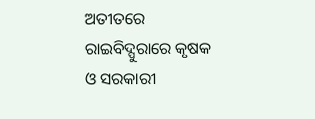ଅତୀତରେ ରାଇବିଦ୍ପୁରାରେ କୃଷକ ଓ ସରକାରୀ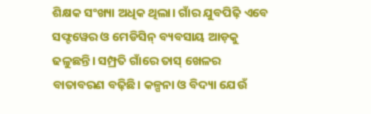ଶିକ୍ଷକ ସଂଖ୍ୟା ଅଧିକ ଥିଲା। ଗାଁର ଯୁବପିଢ଼ି ଏବେ ସଫ୍ଟୱେର ଓ ମେଡିସିନ୍ ବ୍ୟବସାୟ ଆଡ଼କୁ ଢଳୁଛନ୍ତି। ସମ୍ପ୍ରତି ଗାଁରେ ତାସ୍ ଖେଳର ବାତାବରଣ ବଢ଼ିଛି। କଳ୍ପନା ଓ ବିଦ୍ୟା ଯେଉଁ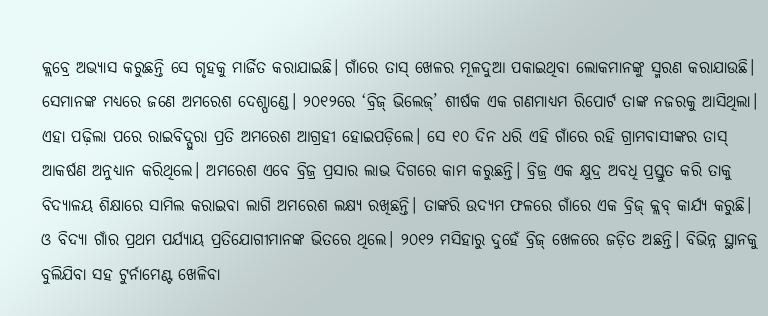କ୍ଲବ୍ରେ ଅଭ୍ୟାସ କରୁଛନ୍ତି ସେ ଗୃହକୁ ମାର୍ଜିତ କରାଯାଇଛି। ଗାଁରେ ତାସ୍ ଖେଳର ମୂଳଦୁଆ ପକାଇଥିବା ଲୋକମାନଙ୍କୁ ସ୍ମରଣ କରାଯାଉଛି। ସେମାନଙ୍କ ମଧ୍ୟରେ ଜଣେ ଅମରେଶ ଦେଶ୍ପାଣ୍ଡେ। ୨୦୧୨ରେ ‘ବ୍ରିଜ୍ ଭିଲେଜ୍’ ଶୀର୍ଷକ ଏକ ଗଣମାଧ୍ୟମ ରିପୋର୍ଟ ତାଙ୍କ ନଜରକୁ ଆସିଥିଲା। ଏହା ପଢ଼ିଲା ପରେ ରାଇବିଦ୍ପୁରା ପ୍ରତି ଅମରେଶ ଆଗ୍ରହୀ ହୋଇପଡ଼ିଲେ। ସେ ୧୦ ଦିନ ଧରି ଏହି ଗାଁରେ ରହି ଗ୍ରାମବାସୀଙ୍କର ତାସ୍ ଆକର୍ଷଣ ଅନୁଧ୍ୟାନ କରିଥିଲେ। ଅମରେଶ ଏବେ ବ୍ରିଜ୍ର ପ୍ରସାର ଲାଭ ଦିଗରେ କାମ କରୁଛନ୍ତି। ବ୍ରିଜ୍ର ଏକ କ୍ଷୁଦ୍ର ଅବଧି ପ୍ରସ୍ତୁତ କରି ତାକୁ ବିଦ୍ୟାଳୟ ଶିକ୍ଷାରେ ସାମିଲ କରାଇବା ଲାଗି ଅମରେଶ ଲକ୍ଷ୍ୟ ରଖିଛନ୍ତି। ତାଙ୍କରି ଉଦ୍ୟମ ଫଳରେ ଗାଁରେ ଏକ ବ୍ରିଜ୍ କ୍ଲବ୍ କାର୍ଯ୍ୟ କରୁଛି।
ଓ ବିଦ୍ୟା ଗାଁର ପ୍ରଥମ ପର୍ଯ୍ୟାୟ ପ୍ରତିଯୋଗୀମାନଙ୍କ ଭିତରେ ଥିଲେ। ୨୦୧୨ ମସିହାରୁ ଦୁହେଁ ବ୍ରିଜ୍ ଖେଳରେ ଜଡ଼ିତ ଅଛନ୍ତି। ବିଭିନ୍ନ ସ୍ଥାନକୁ ବୁଲିଯିବା ସହ ଟୁର୍ନାମେଣ୍ଟ ଖେଳିବା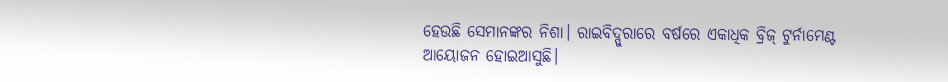ହେଉଛି ସେମାନଙ୍କର ନିଶା। ରାଇବିଦ୍ପୁରାରେ ବର୍ଷରେ ଏକାଧିକ ବ୍ରିଜ୍ ଟୁର୍ନାମେଣ୍ଟ ଆୟୋଜନ ହୋଇଆସୁଛି।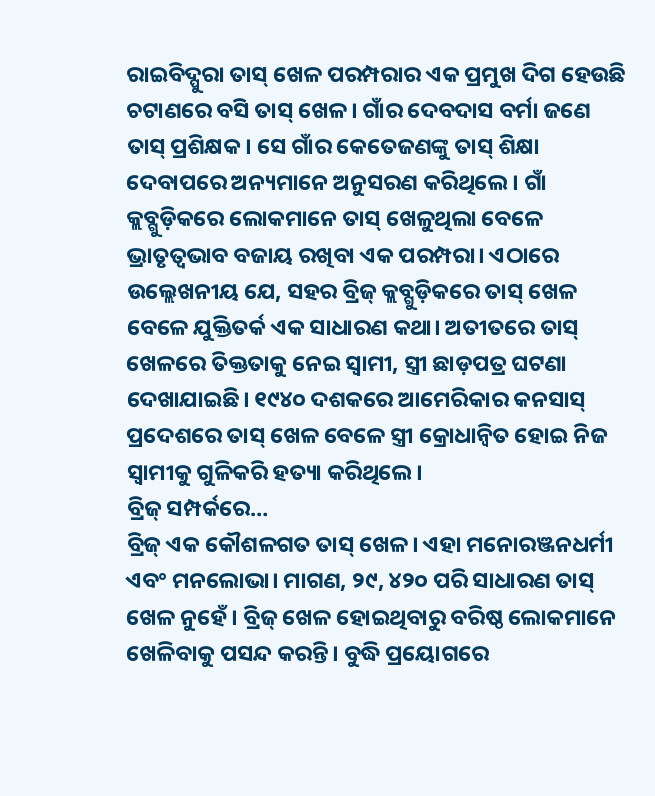ରାଇବିଦ୍ପୁରା ତାସ୍ ଖେଳ ପରମ୍ପରାର ଏକ ପ୍ରମୁଖ ଦିଗ ହେଉଛି ଚଟାଣରେ ବସି ତାସ୍ ଖେଳ। ଗାଁର ଦେବଦାସ ବର୍ମା ଜଣେ ତାସ୍ ପ୍ରଶିକ୍ଷକ। ସେ ଗାଁର କେତେଜଣଙ୍କୁ ତାସ୍ ଶିକ୍ଷା ଦେବାପରେ ଅନ୍ୟମାନେ ଅନୁସରଣ କରିଥିଲେ। ଗାଁ କ୍ଲବ୍ଗୁଡ଼ିକରେ ଲୋକମାନେ ତାସ୍ ଖେଳୁଥିଲା ବେଳେ ଭ୍ରାତୃତ୍ୱଭାବ ବଜାୟ ରଖିବା ଏକ ପରମ୍ପରା। ଏଠାରେ ଉଲ୍ଲେଖନୀୟ ଯେ, ସହର ବ୍ରିଜ୍ କ୍ଲବ୍ଗୁଡ଼ିକରେ ତାସ୍ ଖେଳ ବେଳେ ଯୁକ୍ତିତର୍କ ଏକ ସାଧାରଣ କଥା। ଅତୀତରେ ତାସ୍ ଖେଳରେ ତିକ୍ତତାକୁ ନେଇ ସ୍ବାମୀ, ସ୍ତ୍ରୀ ଛାଡ଼ପତ୍ର ଘଟଣା ଦେଖାଯାଇଛି। ୧୯୪୦ ଦଶକରେ ଆମେରିକାର କନସାସ୍ ପ୍ରଦେଶରେ ତାସ୍ ଖେଳ ବେଳେ ସ୍ତ୍ରୀ କ୍ରୋଧାନ୍ବିତ ହୋଇ ନିଜ ସ୍ବାମୀକୁ ଗୁଳିକରି ହତ୍ୟା କରିଥିଲେ।
ବ୍ରିଜ୍ ସମ୍ପର୍କରେ…
ବ୍ରିଜ୍ ଏକ କୌଶଳଗତ ତାସ୍ ଖେଳ। ଏହା ମନୋରଞ୍ଜନଧର୍ମୀ ଏବଂ ମନଲୋଭା। ମାଗଣ, ୨୯, ୪୨୦ ପରି ସାଧାରଣ ତାସ୍ ଖେଳ ନୁହେଁ। ବ୍ରିଜ୍ ଖେଳ ହୋଇଥିବାରୁ ବରିଷ୍ଠ ଲୋକମାନେ ଖେଳିବାକୁ ପସନ୍ଦ କରନ୍ତି। ବୁଦ୍ଧି ପ୍ରୟୋଗରେ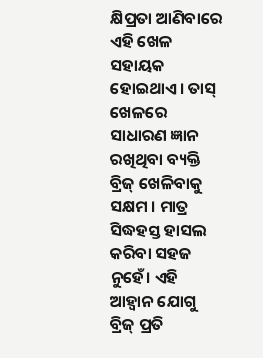କ୍ଷିପ୍ରତା ଆଣିବାରେ ଏହି ଖେଳ ସହାୟକ ହୋଇଥାଏ। ତାସ୍ ଖେଳରେ ସାଧାରଣ ଜ୍ଞାନ ରଖିଥିବା ବ୍ୟକ୍ତି ବ୍ରିଜ୍ ଖେଳିବାକୁ ସକ୍ଷମ । ମାତ୍ର ସିଦ୍ଧହସ୍ତ ହାସଲ କରିବା ସହଜ ନୁହେଁ। ଏହି ଆହ୍ବାନ ଯୋଗୁ ବ୍ରିଜ୍ ପ୍ରତି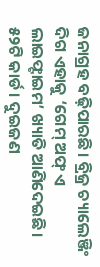ଜନାଗ୍ରହ ବଢ଼ିପାରଛି। ବ୍ରିଜ୍ର ଚ୍ୟାଲେଞ୍ଜିଂ ଦିଗ ଏହାକୁ ‘ଗେମ୍ ଅଫ୍ ଏ ଲାଇଫ୍ଟାଇମ’ ଖ୍ୟାତି ଆଣିଦେଇଛି। ୫୨ଟି କାର୍ଡ। ଦୁଇଜଣ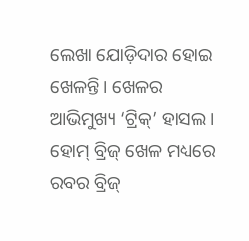ଲେଖା ଯୋଡ଼ିଦାର ହୋଇ ଖେଳନ୍ତି। ଖେଳର ଆଭିମୁଖ୍ୟ ‘ଟ୍ରିକ୍’ ହାସଲ। ହୋମ୍ ବ୍ରିଜ୍ ଖେଳ ମଧ୍ୟରେ ରବର ବ୍ରିଜ୍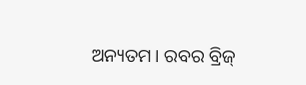ଅନ୍ୟତମ। ରବର ବ୍ରିଜ୍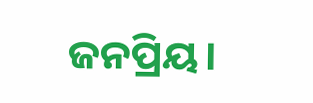ଜନପ୍ରିୟ।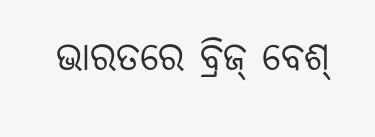ଭାରତରେ ବ୍ରିଜ୍ ବେଶ୍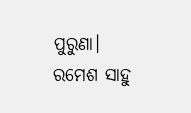ପୁରୁଣା।
ରମେଶ ସାହୁ